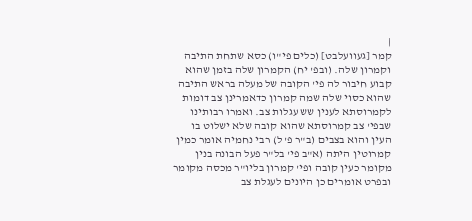|
קמר [געוועלבט] (כלים פי"ו) כסא שתחת התיבה וקמרון שלה. (ובפ' יח) הקמרון שלה בזמן שהוא קבוע חיבור לה פי' הקובה של מעלה בראש התיבה שהוא כסוי שלה שמה קמרון כדאמרינן צב דומות לקמרוסתא לענין שש עגלות צב. ואמרו רבותינו שבפי' צב קמרוסתא שהוא קובה שלא ישלוט בו העין והוא בצבים (ב"ר פ' ל) רבי נחמיה אומר כמין קמרוטין היתה (א"ב פי' בל"ר פעל הבונה בנין מקומר כעין קובה ופי' קמרון בליו"ר מכסה מקומר ובפרט אומרים כן היונים לעגלת צב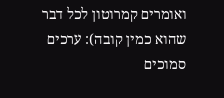ואומרים קמרוטון לכל דבר שהוא כמין קובה): ערכים סמוכים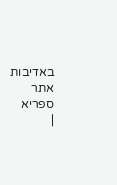באדיבות אתר ספריא
|